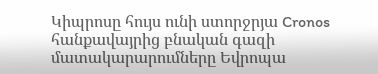Կիպրոսը հույս ունի ստորջրյա Cronos հանքավայրից բնական գազի մատակարարումները Եվրոպա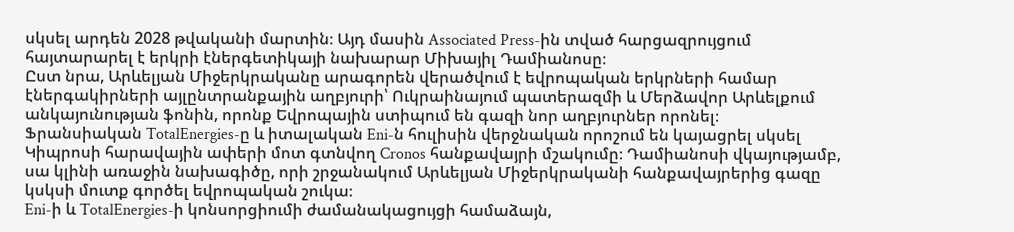սկսել արդեն 2028 թվականի մարտին։ Այդ մասին Associated Press-ին տված հարցազրույցում հայտարարել է երկրի էներգետիկայի նախարար Միխայիլ Դամիանոսը։
Ըստ նրա, Արևելյան Միջերկրականը արագորեն վերածվում է եվրոպական երկրների համար էներգակիրների այլընտրանքային աղբյուրի՝ Ուկրաինայում պատերազմի և Մերձավոր Արևելքում անկայունության ֆոնին, որոնք Եվրոպային ստիպում են գազի նոր աղբյուրներ որոնել։
Ֆրանսիական TotalEnergies-ը և իտալական Eni-ն հուլիսին վերջնական որոշում են կայացրել սկսել Կիպրոսի հարավային ափերի մոտ գտնվող Cronos հանքավայրի մշակումը։ Դամիանոսի վկայությամբ, սա կլինի առաջին նախագիծը, որի շրջանակում Արևելյան Միջերկրականի հանքավայրերից գազը կսկսի մուտք գործել եվրոպական շուկա։
Eni-ի և TotalEnergies-ի կոնսորցիումի ժամանակացույցի համաձայն,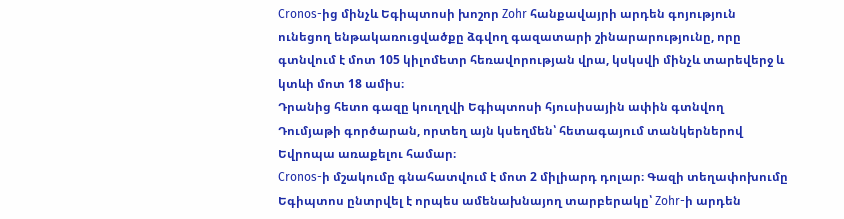Cronos-ից մինչև Եգիպտոսի խոշոր Zohr հանքավայրի արդեն գոյություն ունեցող ենթակառուցվածքը ձգվող գազատարի շինարարությունը, որը գտնվում է մոտ 105 կիլոմետր հեռավորության վրա, կսկսվի մինչև տարեվերջ և կտևի մոտ 18 ամիս։
Դրանից հետո գազը կուղղվի Եգիպտոսի հյուսիսային ափին գտնվող Դումյաթի գործարան, որտեղ այն կսեղմեն՝ հետագայում տանկերներով Եվրոպա առաքելու համար։
Cronos-ի մշակումը գնահատվում է մոտ 2 միլիարդ դոլար։ Գազի տեղափոխումը Եգիպտոս ընտրվել է որպես ամենախնայող տարբերակը՝ Zohr-ի արդեն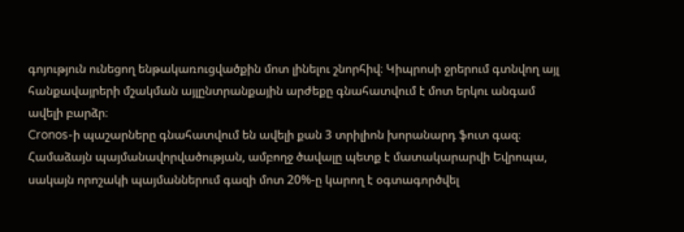գոյություն ունեցող ենթակառուցվածքին մոտ լինելու շնորհիվ։ Կիպրոսի ջրերում գտնվող այլ հանքավայրերի մշակման այլընտրանքային արժեքը գնահատվում է մոտ երկու անգամ ավելի բարձր։
Cronos-ի պաշարները գնահատվում են ավելի քան 3 տրիլիոն խորանարդ ֆուտ գազ։ Համաձայն պայմանավորվածության, ամբողջ ծավալը պետք է մատակարարվի Եվրոպա, սակայն որոշակի պայմաններում գազի մոտ 20%-ը կարող է օգտագործվել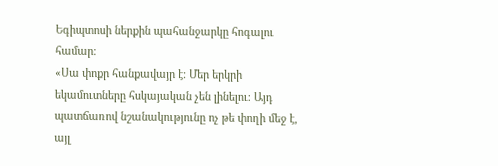Եգիպտոսի ներքին պահանջարկը հոգալու համար։
«Սա փոքր հանքավայր է։ Մեր երկրի եկամուտները հսկայական չեն լինելու։ Այդ պատճառով նշանակությունը ոչ թե փողի մեջ է, այլ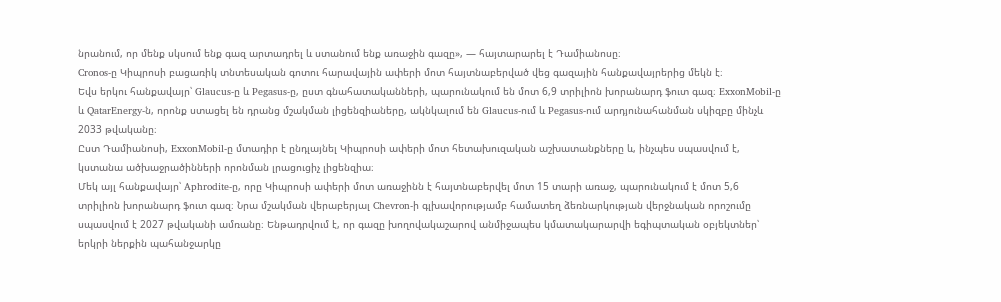նրանում, որ մենք սկսում ենք գազ արտադրել և ստանում ենք առաջին գազը», — հայտարարել է Դամիանոսը։
Cronos-ը Կիպրոսի բացառիկ տնտեսական գոտու հարավային ափերի մոտ հայտնաբերված վեց գազային հանքավայրերից մեկն է։
Եվս երկու հանքավայր՝ Glaucus-ը և Pegasus-ը, ըստ գնահատականների, պարունակում են մոտ 6,9 տրիլիոն խորանարդ ֆուտ գազ։ ExxonMobil-ը և QatarEnergy-ն, որոնք ստացել են դրանց մշակման լիցենզիաները, ակնկալում են Glaucus-ում և Pegasus-ում արդյունահանման սկիզբը մինչև 2033 թվականը։
Ըստ Դամիանոսի, ExxonMobil-ը մտադիր է ընդլայնել Կիպրոսի ափերի մոտ հետախուզական աշխատանքները և, ինչպես սպասվում է, կստանա ածխաջրածինների որոնման լրացուցիչ լիցենզիա։
Մեկ այլ հանքավայր՝ Aphrodite-ը, որը Կիպրոսի ափերի մոտ առաջինն է հայտնաբերվել մոտ 15 տարի առաջ, պարունակում է մոտ 5,6 տրիլիոն խորանարդ ֆուտ գազ։ Նրա մշակման վերաբերյալ Chevron-ի գլխավորությամբ համատեղ ձեռնարկության վերջնական որոշումը սպասվում է 2027 թվականի ամռանը։ Ենթադրվում է, որ գազը խողովակաշարով անմիջապես կմատակարարվի եգիպտական օբյեկտներ՝ երկրի ներքին պահանջարկը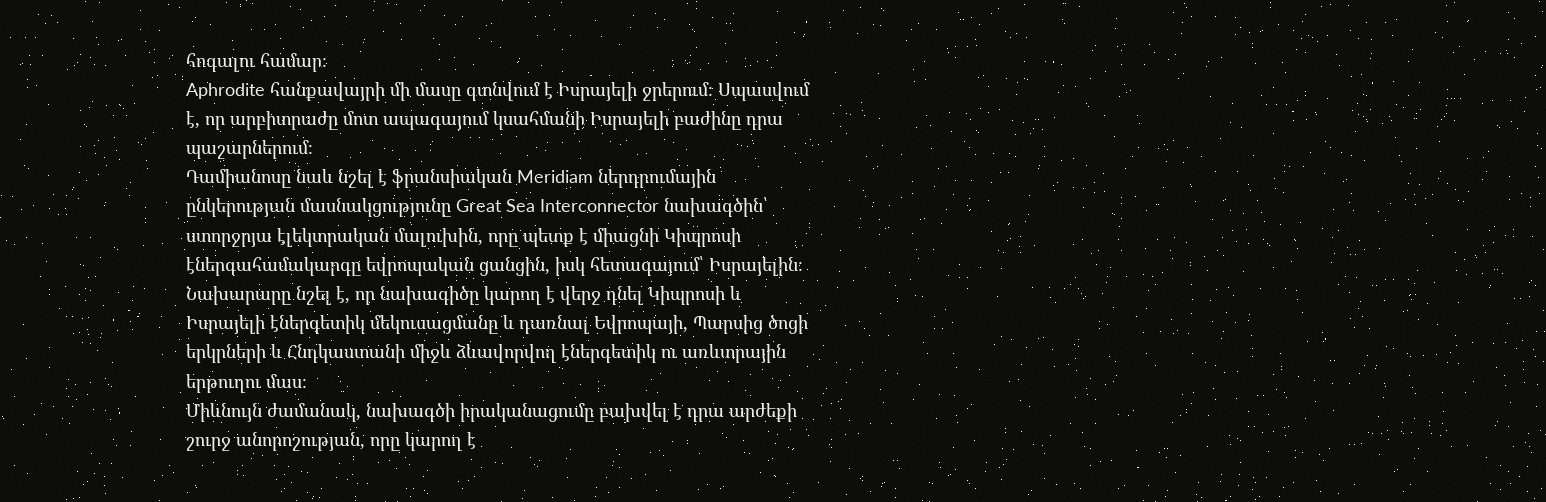հոգալու համար։
Aphrodite հանքավայրի մի մասը գտնվում է Իսրայելի ջրերում։ Սպասվում է, որ արբիտրաժը մոտ ապագայում կսահմանի Իսրայելի բաժինը դրա պաշարներում։
Դամիանոսը նաև նշել է ֆրանսիական Meridiam ներդրումային ընկերության մասնակցությունը Great Sea Interconnector նախագծին՝ ստորջրյա էլեկտրական մալուխին, որը պետք է միացնի Կիպրոսի էներգահամակարգը եվրոպական ցանցին, իսկ հետագայում՝ Իսրայելին։
Նախարարը նշել է, որ նախագիծը կարող է վերջ դնել Կիպրոսի և Իսրայելի էներգետիկ մեկուսացմանը և դառնալ Եվրոպայի, Պարսից ծոցի երկրների և Հնդկաստանի միջև ձևավորվող էներգետիկ ու առևտրային երթուղու մաս։
Միևնույն ժամանակ, նախագծի իրականացումը բախվել է դրա արժեքի շուրջ անորոշության, որը կարող է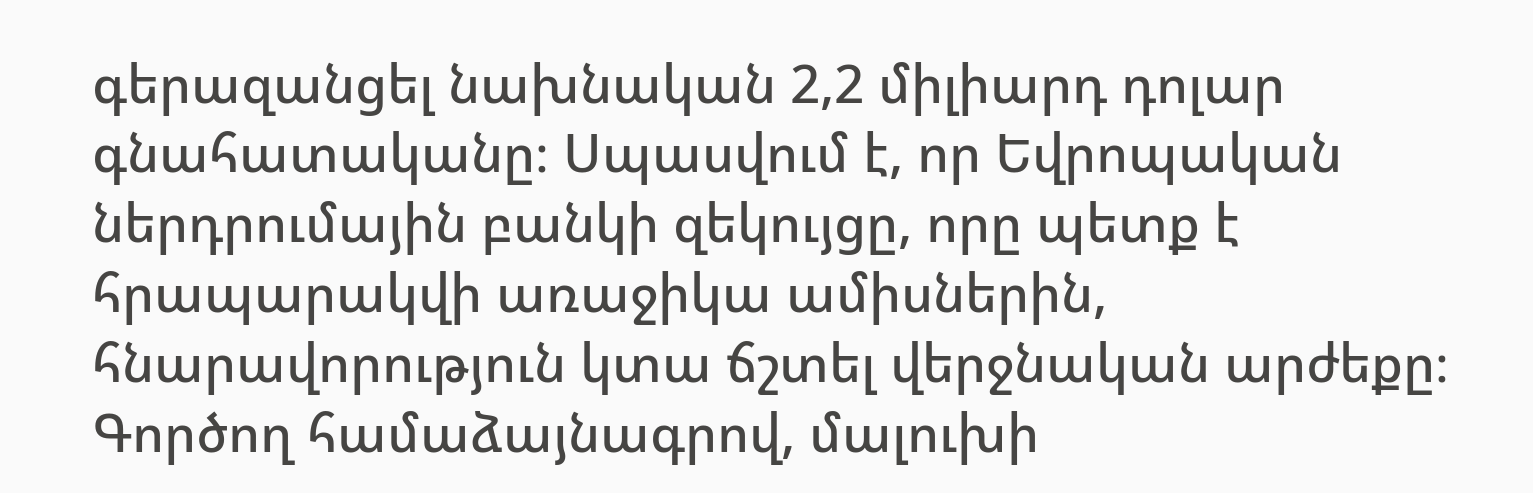գերազանցել նախնական 2,2 միլիարդ դոլար գնահատականը։ Սպասվում է, որ Եվրոպական ներդրումային բանկի զեկույցը, որը պետք է հրապարակվի առաջիկա ամիսներին, հնարավորություն կտա ճշտել վերջնական արժեքը։
Գործող համաձայնագրով, մալուխի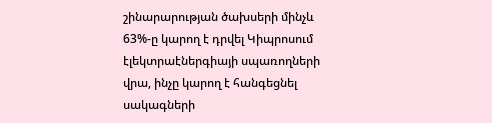շինարարության ծախսերի մինչև 63%-ը կարող է դրվել Կիպրոսում էլեկտրաէներգիայի սպառողների վրա, ինչը կարող է հանգեցնել սակագների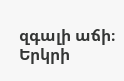զգալի աճի։ Երկրի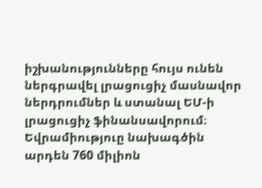իշխանությունները հույս ունեն ներգրավել լրացուցիչ մասնավոր ներդրումներ և ստանալ ԵՄ-ի լրացուցիչ ֆինանսավորում։ Եվրամիություը նախագծին արդեն 760 միլիոն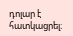դոլար է հատկացրել։